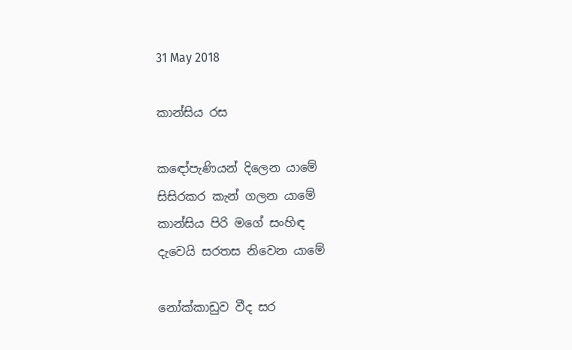31 May 2018

කාන්සිය රස

කඳෝපැණියන් දිලෙන යාමේ
සිසිරකර කැන් ගලන යාමේ
කාන්සිය පිරි මගේ සංහිඳ
දැවෙයි සරතස නිවෙන යාමේ

නෝක්කාඩුව වීද සර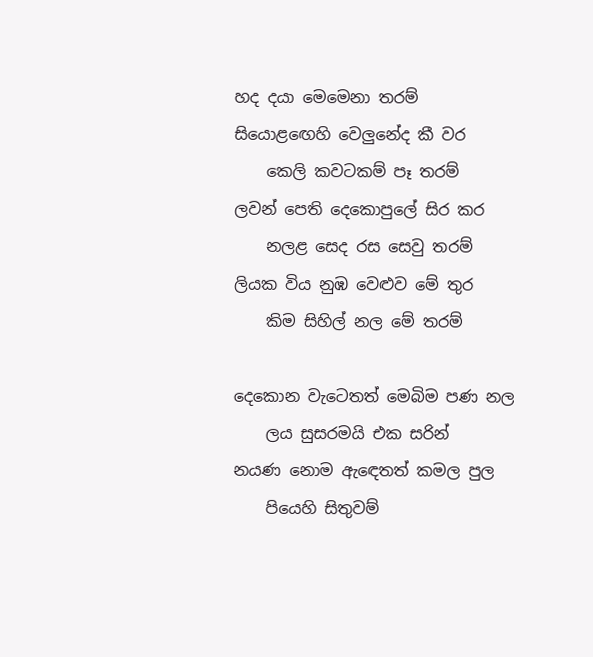හද දයා මෙමෙනා තරම්
සියොළඟෙහි වෙලුනේද කී වර
    කෙලි කවටකම් පෑ තරම්
ලවන් පෙති දෙකොපුලේ සිර කර
    නලළ සෙද රස සෙවු තරම්
ලියක විය නුඹ වෙළුව මේ තුර
    කිම සිහිල් නල මේ තරම්

දෙකොන වැටෙතත් මෙබිම පණ නල
    ලය සුසරමයි එක සරින්
නයණ නොම ඇඳෙතත් කමල පුල
    පියෙහි සිතුවම්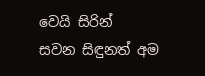වෙයි සිරින්
සවන සිඳුනත් අම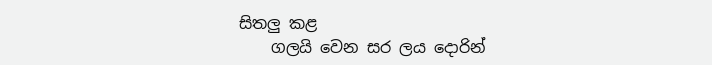සිතලු කළ
    ගලයි වෙන සර ලය දොරින්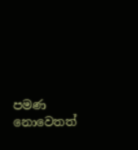පමණ නොවෙතත්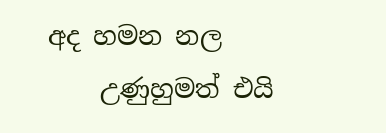අද හමන නල
    උණුහුමත් එයි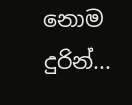නොම දුරින්...